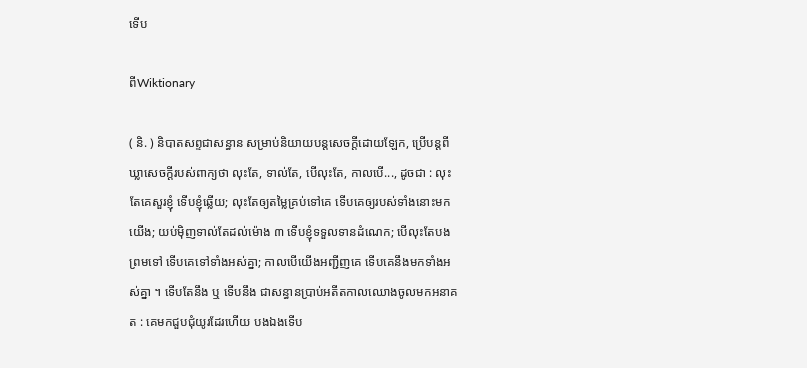ទើប

ពីWiktionary

( និ. ) និបាតសព្ទជាសន្ធាន សម្រាប់និយាយបន្តសេចក្ដីដោយឡែក, ប្រើបន្តពីឃ្លាសេចក្ដីរបស់ពាក្យថា លុះតែ, ទាល់តែ, បើលុះតែ, កាលបើ..., ដូចជា : លុះតែគេសួរខ្ញុំ ទើបខ្ញុំឆ្លើយ; លុះតែឲ្យតម្លៃគ្រប់ទៅគេ ទើបគេឲ្យរបស់ទាំងនោះមកយើង; យប់ម៉ិញទាល់តែដល់ម៉ោង ៣ ទើបខ្ញុំទទួលទានដំណេក; បើលុះតែបងព្រមទៅ ទើបគេទៅទាំងអស់គ្នា; កាលបើយើងអញ្ជីញគេ ទើបគេនឹងមកទាំងអស់គ្នា ។ ទើបតែនឹង ឬ ទើបនឹង ជាសន្ធានប្រាប់អតីតកាលឈោងចូលមកអនាគត : គេមកជួបជុំយូរដែរហើយ បងឯងទើប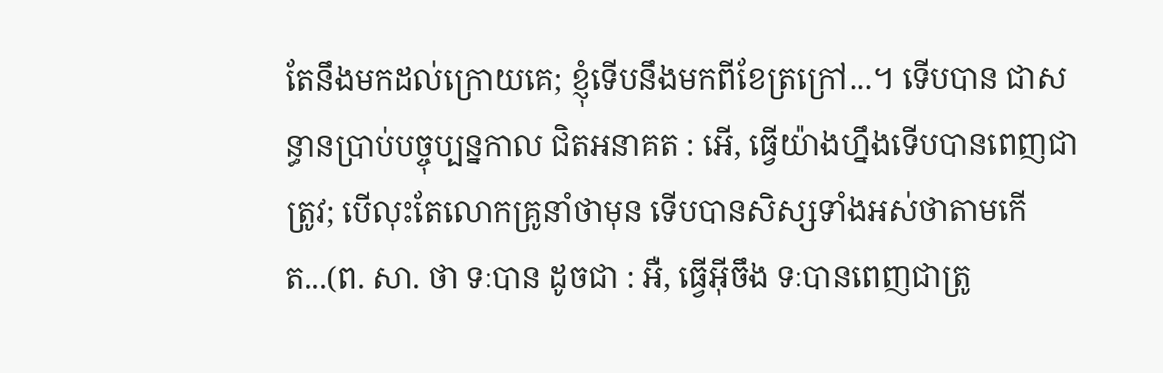តែនឹងមកដល់ក្រោយគេ; ខ្ញុំទើបនឹងមកពីខែត្រក្រៅ...។ ទើបបាន ជាសន្ធានប្រាប់បច្ចុប្បន្នកាល ជិតអនាគត : អើ, ធ្វើយ៉ាងហ្នឹងទើបបានពេញជាត្រូវ; បើលុះតែលោកគ្រូនាំថាមុន ទើបបានសិស្សទាំងអស់ថាតាមកើត...(ព. សា. ថា ទៈបាន ដូចជា : អឺ, ធ្វើអ៊ីចឹង ទៈបានពេញជាត្រូ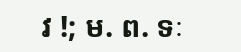វ !; ម. ព. ទៈ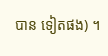បាន ទៀតផង) ។